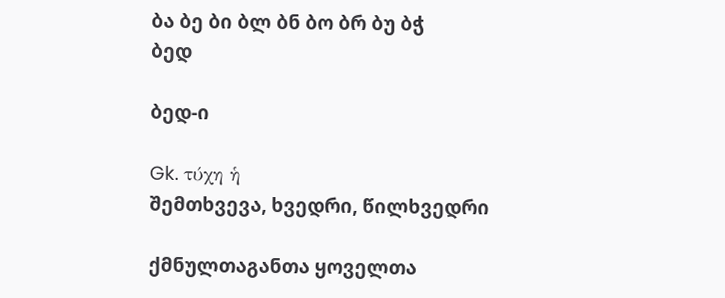ბა ბე ბი ბლ ბნ ბო ბრ ბუ ბჭ
ბედ

ბედ-ი

Gk. τύχη ἡ
შემთხვევა, ხვედრი, წილხვედრი

ქმნულთაგანთა ყოველთა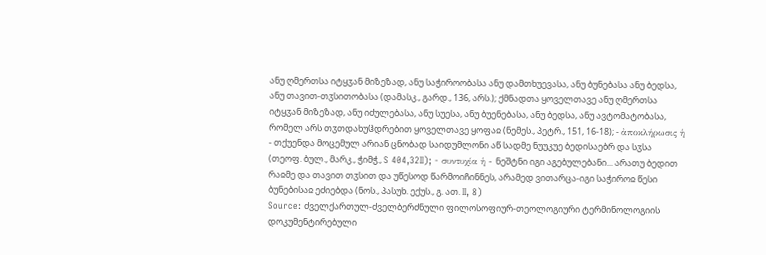ანუ ღმერთსა იტყჳან მიზეზად, ანუ საჭიროობასა ანუ დამთხუევასა, ანუ ბუნებასა ანუ ბედსა, ანუ თავით-თჳსითობასა (დამასკ., გარდ., 136, არს.); ქმნადთა ყოველთავე ანუ ღმერთსა იტყჳან მიზეზად, ანუ იძულებასა, ანუ სუესა, ანუ ბუენებასა, ანუ ბედსა, ანუ ავტომატობასა, რომელ არს თჳთდახუჱდრებით ყოველთავე ყოფაჲ (ნემეს., პეტრ., 151, 16-18); - ἀποκλήρωσις ἡ - თქუენდა მოცემულ არიან ცნობად საიდუმლონი აწ სადმე ნუუკუე ბედისაებრ და სჳსა (თეოფ. ბულ., მარკ., ჭიმჭ., S 404,32II); - συντυχία ἡ - ნეშტნი იგი აგებულებანი... არათუ ბედით რაჲმე და თავით თჳსით და უწესოდ წარმოიჩინნეს, არამედ ვითარცა-იგი საჭიროჲ წესი ბუნებისაჲ ეძიებდა (ნოს., პასუხ. ექუს., გ. ათ. II, 8)
Source: ძველქართულ-ძველბერძნული ფილოსოფიურ-თეოლოგიური ტერმინოლოგიის დოკუმენტირებული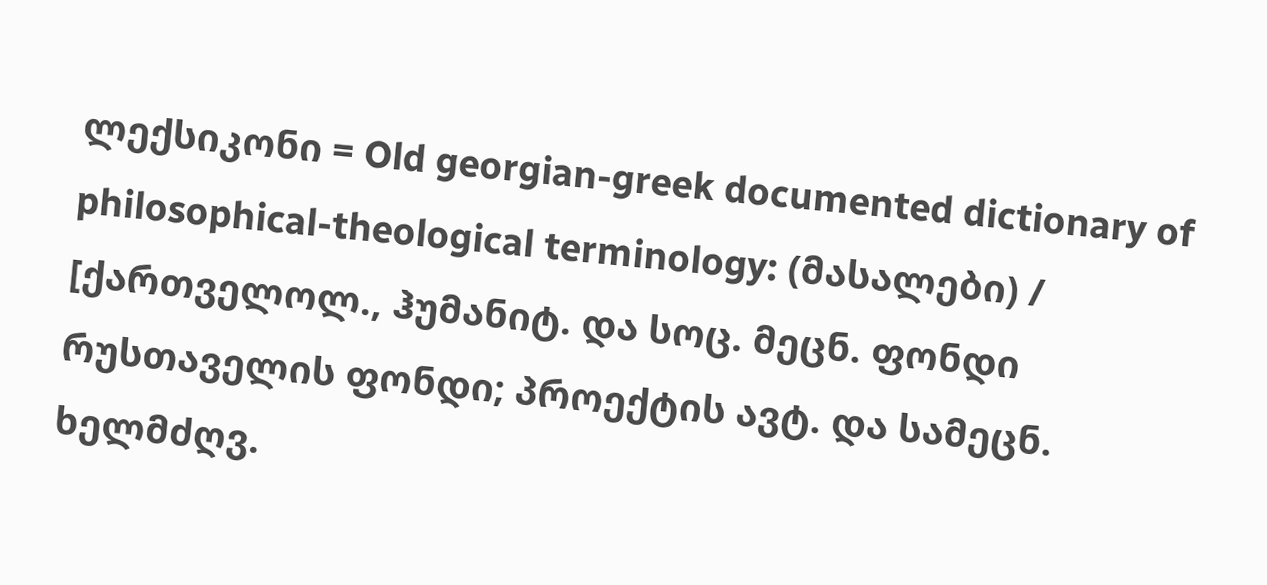ლექსიკონი = Old georgian-greek documented dictionary of philosophical-theological terminology: (მასალები) / [ქართველოლ., ჰუმანიტ. და სოც. მეცნ. ფონდი რუსთაველის ფონდი; პროექტის ავტ. და სამეცნ. ხელმძღვ.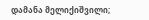დამანა მელიქიშვილი;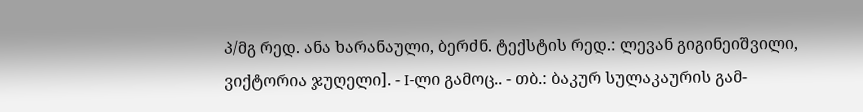პ/მგ რედ. ანა ხარანაული, ბერძნ. ტექსტის რედ.: ლევან გიგინეიშვილი, ვიქტორია ჯუღელი]. - I-ლი გამოც.. - თბ.: ბაკურ სულაკაურის გამ-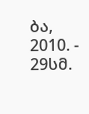ბა, 2010. - 29სმ.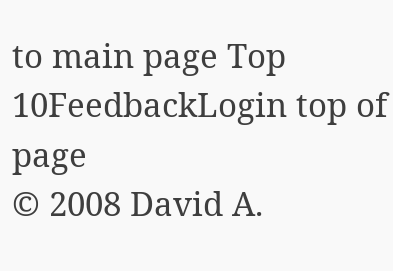to main page Top 10FeedbackLogin top of page
© 2008 David A.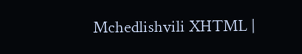Mchedlishvili XHTML |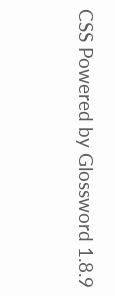CSS Powered by Glossword 1.8.9